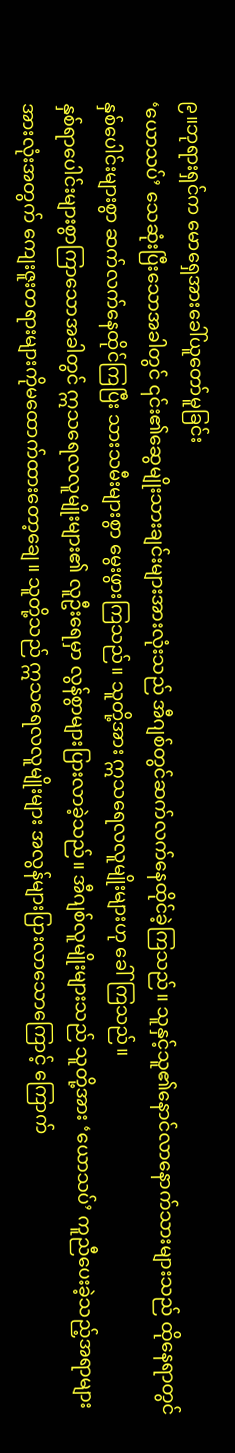၉။ဘုရားရှင်က မောရှေအားခေါ်ယူတော်မူခြင်း
‘ယောသပ်’ သေဆုံးပြီးသောအခါတွင် ၎င်း၏ဆွေမျိုးသားချင်းများအားလုံးသည် အီဂျစ်တွင်ဆက်လက်နေထိုင်ခဲ့ကြသည်။ သူနှင့်သူ၏နောင်လာနောက်သားများသည် ထိုနေရာတွင် နှစ်ပေါင်းများစွာ ဆက်လက်နေထိုင်ကြပြီး သားသမီးများစွာ မွေးဖွားကြသည်။ သူတို့အား ဣသရေလလူမျိုးများဟု ခေါ်ကြသည်။
နှစ်ရာပေါင်းများစွာကြာသောအခါတွင် ဣသရေလလူမျိုးများ၏ လူဦးရေမှာ လွန်စွာများပြားလာခဲ့သည်။ အီဂျစ်လူမျိုးများသည် သူတို့အား ‘ယောသပ်’ ကူညီပေးခဲ့သည့်အရာများအားလုံးအတွက် ကျေးဇူးတရားများကိုမထောက်ထားတော့ချေ။ သူတို့သည် ဣသရေလလူမျိုးများ အလွန်များပြားလာသောကြောင့် ကြောက်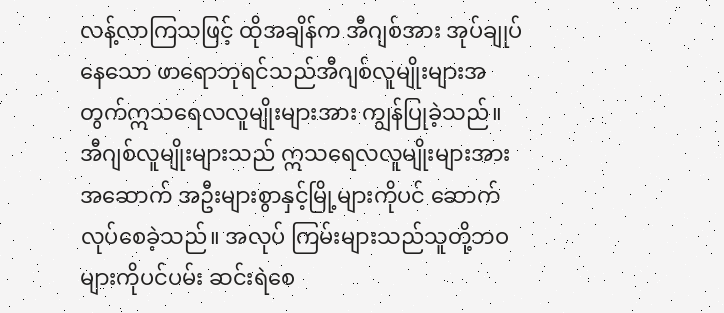လန့်လာကြသဖြင့် ထိုအချိန်က အီဂျစ်အား အုပ်ချုပ်နေသော ဖာရောဘုရင်သည်အီဂျစ်လူမျိုးများအတွက်ဣသရေလလူမျိုးများအား ကျွန်ပြုခဲ့သည်။
အီဂျစ်လူမျိုးများသည် ဣသရေလလူမျိုးများအားအဆောက် အဦးများစွာနှင့်မြို့များကိုပင် ဆောက်လုပ်စေခဲ့သည်။ အလုပ် ကြမ်းများသည်သူတို့ဘဝများကိုပင်ပမ်း ဆင်းရဲစေ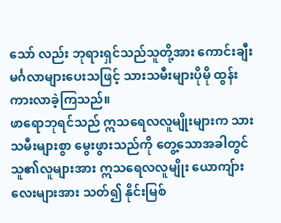သော် လည်း ဘုရားရှင်သည်သူတို့အား ကောင်းချီးမင်္ဂလာများပေးသဖြင့် သားသမီးများပိုမို ထွန်းကားလာခဲ့ကြသည်။
ဖာရောဘုရင်သည် ဣသရေလလူမျိုးများက သားသမီးများစွာ မွေးဖွားသည်ကို တွေ့သောအခါတွင် သူ၏လူများအား ဣသရေလလူမျိုး ယောကျ်ားလေးများအား သတ်၍ နိုင်းမြစ်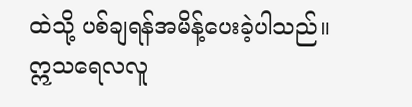ထဲသို့ ပစ်ချရန်အမိန့်ပေးခဲ့ပါသည်။
ဣသရေလလူ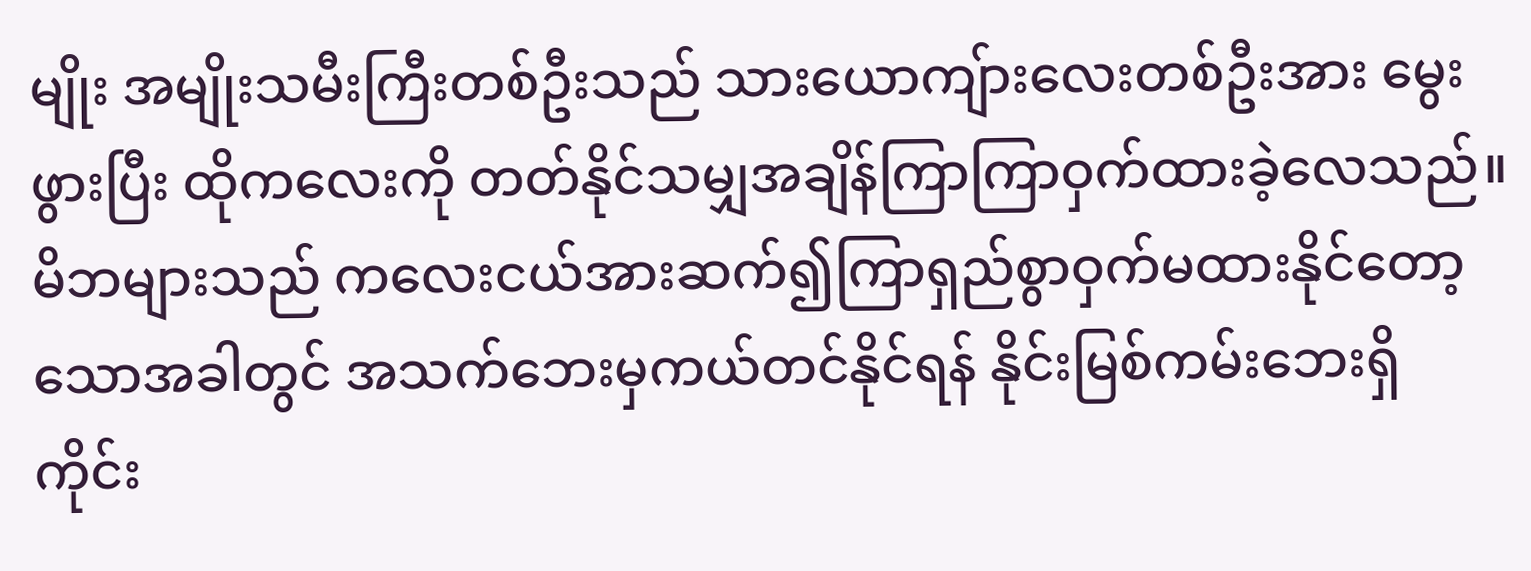မျိုး အမျိုးသမီးကြီးတစ်ဦးသည် သားယောကျ်ားလေးတစ်ဦးအား မွေးဖွားပြီး ထိုကလေးကို တတ်နိုင်သမျှအချိန်ကြာကြာဝှက်ထားခဲ့လေသည်။
မိဘများသည် ကလေးငယ်အားဆက်၍ကြာရှည်စွာဝှက်မထားနိုင်တော့သောအခါတွင် အသက်ဘေးမှကယ်တင်နိုင်ရန် နိုင်းမြစ်ကမ်းဘေးရှိ ကိုင်း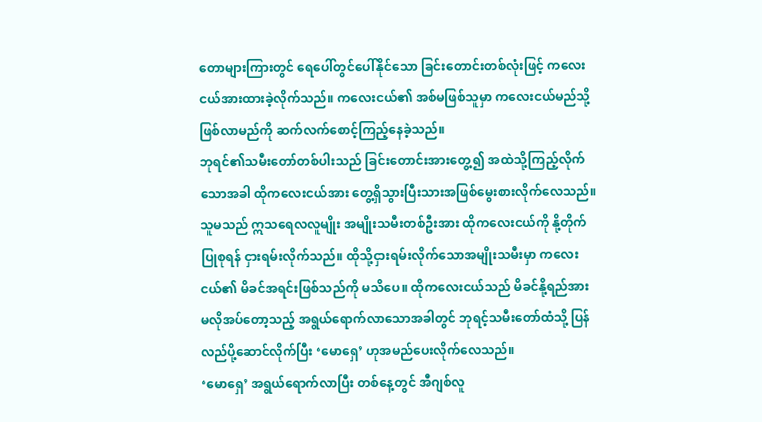တောများကြားတွင် ရေပေါ်တွင်ပေါ်နိုင်သော ခြင်းတောင်းတစ်လုံးဖြင့် ကလေးငယ်အားထားခဲ့လိုက်သည်။ ကလေးငယ်၏ အစ်မဖြစ်သူမှာ ကလေးငယ်မည်သို့ ဖြစ်လာမည်ကို ဆက်လက်စောင့်ကြည့်နေခဲ့သည်။
ဘုရင်၏သမီးတော်တစ်ပါးသည် ခြင်းတောင်းအားတွေ့၍ အထဲသို့ကြည့်လိုက်သောအခါ ထိုကလေးငယ်အား တွေ့ရှိသွားပြီးသားအဖြစ်မွေးစားလိုက်လေသည်။ သူမသည် ဣသရေလလူမျိုး အမျိုးသမီးတစ်ဦးအား ထိုကလေးငယ်ကို နို့တိုက်ပြုစုရန် ငှားရမ်းလိုက်သည်။ ထိုသို့ငှားရမ်းလိုက်သောအမျိုးသမီးမှာ ကလေးငယ်၏ မိခင်အရင်းဖြစ်သည်ကို မသိပေ။ ထိုကလေးငယ်သည် မိခင်နို့ရည်အား မလိုအပ်တော့သည့် အရွယ်ရောက်လာသောအခါတွင် ဘုရင့်သမီးတော်ထံသို့ ပြန်လည်ပို့ဆောင်လိုက်ပြီး ‘မောရှေ’ ဟုအမည်ပေးလိုက်လေသည်။
‘မောရှေ’ အရွယ်ရောက်လာပြီး တစ်နေ့တွင် အီဂျစ်လူ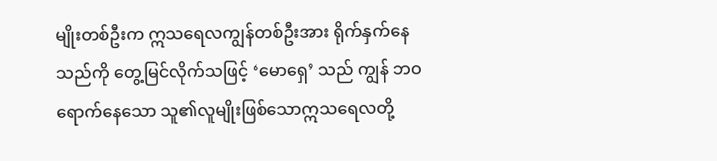မျိုးတစ်ဦးက ဣသရေလကျွန်တစ်ဦးအား ရိုက်နှက်နေသည်ကို တွေ့မြင်လိုက်သဖြင့် ‘မောရှေ’ သည် ကျွန် ဘဝရောက်နေသော သူ၏လူမျိုးဖြစ်သောဣသရေလတို့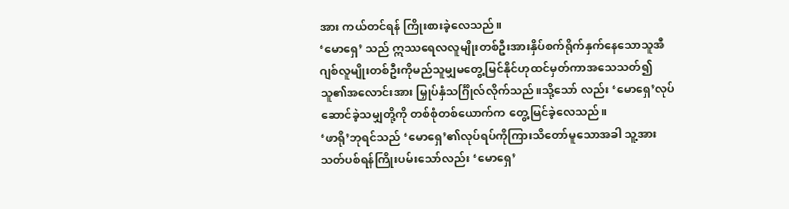အား ကယ်တင်ရန် ကြိုးစားခဲ့လေသည်။
‘မောရှေ’ သည် ဣဿရေလလူမျိုးတစ်ဦးအားနှိပ်စက်ရိုက်နှက်နေသောသူအီဂျစ်လူမျိုးတစ်ဦးကိုမည်သူမျှမတွေ့မြင်နိုင်ဟုထင်မှတ်ကာအသေသတ်၍ သူ၏အလောင်းအား မြှုပ်နှံသင်္ဂြိုလ်လိုက်သည်။သို့သော် လည်း ‘မောရှေ’လုပ်ဆောင်ခဲ့သမျှတို့ကို တစ်စုံတစ်ယောက်က တွေ့မြင်ခဲ့လေသည်။
‘ဖာရို’ဘုရင်သည် ‘မောရှေ’၏လုပ်ရပ်ကိုကြားသိတော်မူသောအခါ သူ့အား သတ်ပစ်ရန်ကြိုးပမ်းသော်လည်း ‘မောရှေ’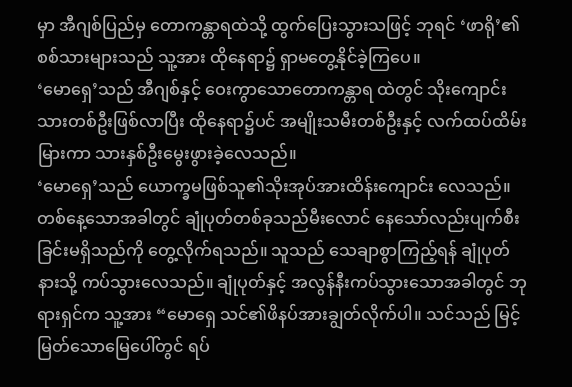မှာ အီဂျစ်ပြည်မှ တောကန္တာရထဲသို့ ထွက်ပြေးသွားသဖြင့် ဘုရင် ‘ဖာရို’၏ စစ်သားများသည် သူ့အား ထိုနေရာ၌ ရှာမတွေ့နိုင်ခဲ့ကြပေ။
‘မောရှေ’သည် အီဂျစ်နှင့် ဝေးကွာသောတောကန္တာရ ထဲတွင် သိုးကျောင်းသားတစ်ဦးဖြစ်လာပြီး ထိုနေရာ၌ပင် အမျိုးသမီးတစ်ဦးနှင့် လက်ထပ်ထိမ်းမြားကာ သားနှစ်ဦးမွေးဖွားခဲ့လေသည်။
‘မောရှေ’သည် ယောက္ခမဖြစ်သူ၏သိုးအုပ်အားထိန်းကျောင်း လေသည်။ တစ်နေ့သောအခါတွင် ချုံပုတ်တစ်ခုသည်မီးလောင် နေသော်လည်းပျက်စီးခြင်းမရှိသည်ကို တွေ့လိုက်ရသည်။ သူသည် သေချာစွာကြည့်ရန် ချုံပုတ်နားသို့ ကပ်သွားလေသည်။ ချုံပုတ်နှင့် အလွန်နီးကပ်သွားသောအခါတွင် ဘုရားရှင်က သူ့အား “မောရှေ သင်၏ဖိနပ်အားချွတ်လိုက်ပါ။ သင်သည် မြင့်မြတ်သောမြေပေါ်တွင် ရပ်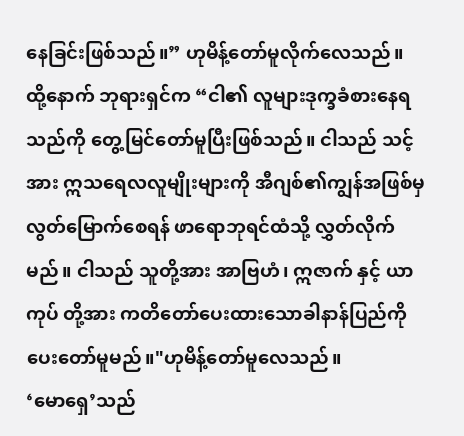နေခြင်းဖြစ်သည်။” ဟုမိန့်တော်မူလိုက်လေသည်။
ထို့နောက် ဘုရားရှင်က “ငါ၏ လူများဒုက္ခခံစားနေရသည်ကို တွေ့မြင်တော်မူပြီးဖြစ်သည်။ ငါသည် သင့်အား ဣသရေလလူမျိုးများကို အီဂျစ်၏ကျွန်အဖြစ်မှလွတ်မြောက်စေရန် ဖာရောဘုရင်ထံသို့ လွှတ်လိုက်မည်။ ငါသည် သူတို့အား အာဗြဟံ၊ ဣဇာက် နှင့် ယာကုပ် တို့အား ကတိတော်ပေးထားသောခါနာန်ပြည်ကိုပေးတော်မူမည်။"ဟုမိန့်တော်မူလေသည်။
‘မောရှေ’သည်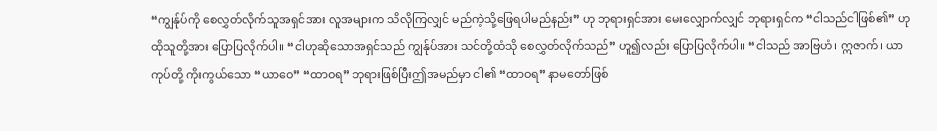“ကျွန်ုပ်ကို စေလွှတ်လိုက်သူအရှင်အား လူအများက သိလိုကြလျှင် မည်ကဲ့သို့ဖြေရပါမည်နည်း” ဟု ဘုရားရှင်အား မေးလျှောက်လျှင် ဘုရားရှင်က “ငါသည်ငါဖြစ်၏” ဟုထိုသူတို့အား ပြောပြလိုက်ပါ။ “ငါဟုဆိုသောအရှင်သည် ကျွန်ုပ်အား သင်တို့ထံသို စေလွှတ်လိုက်သည်” ဟူ၍လည်း ပြောပြလိုက်ပါ။ “ငါသည် အာဗြဟံ၊ ဣဇာက်၊ ယာကုပ်တို့ ကိုးကွယ်သော “ယာဝေ” “ထာဝရ” ဘုရားဖြစ်ပြီးဤအမည်မှာ ငါ၏ “ထာဝရ” နာမတော်ဖြစ်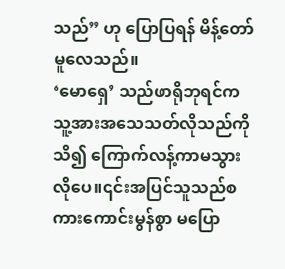သည်” ဟု ပြောပြရန် မိန့်တော်မူလေသည်။
‘မောရှေ’ သည်ဖာရိုဘုရင်ကသူ့အားအသေသတ်လိုသည်ကိုသိ၍ ကြောက်လန့်ကာမသွားလိုပေ။၎င်းအပြင်သူသည်စကားကောင်းမွန်စွာ မပြော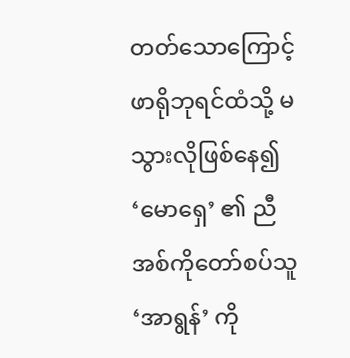တတ်သောကြောင့် ဖာရိုဘုရင်ထံသို့ မသွားလိုဖြစ်နေ၍ ‘မောရှေ’ ၏ ညီအစ်ကိုတော်စပ်သူ ‘အာရွန်’ ကို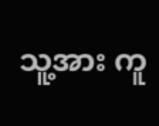သူ့အား ကူ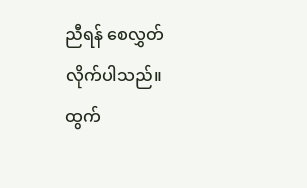ညီရန် စေလွှတ်လိုက်ပါသည်။
ထွက်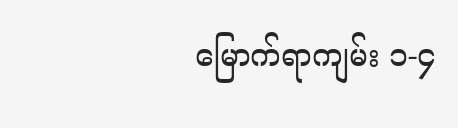မြောက်ရာကျမ်း ၁-၄